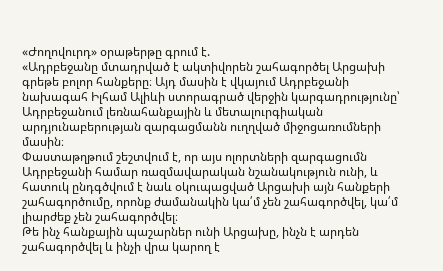«Ժողովուրդ» օրաթերթը գրում է.
«Ադրբեջանը մտադրված է ակտիվորեն շահագործել Արցախի գրեթե բոլոր հանքերը։ Այդ մասին է վկայում Ադրբեջանի նախագահ Իլհամ Ալիևի ստորագրած վերջին կարգադրությունը՝ Ադրբեջանում լեռնահանքային և մետալուրգիական արդյունաբերության զարգացմանն ուղղված միջոցառումների մասին։
Փաստաթղթում շեշտվում է, որ այս ոլորտների զարգացումն Ադրբեջանի համար ռազմավարական նշանակություն ունի, և հատուկ ընդգծվում է նաև օկուպացված Արցախի այն հանքերի շահագործումը, որոնք ժամանակին կա՛մ չեն շահագործվել, կա՛մ լիարժեք չեն շահագործվել։
Թե ինչ հանքային պաշարներ ունի Արցախը, ինչն է արդեն շահագործվել և ինչի վրա կարող է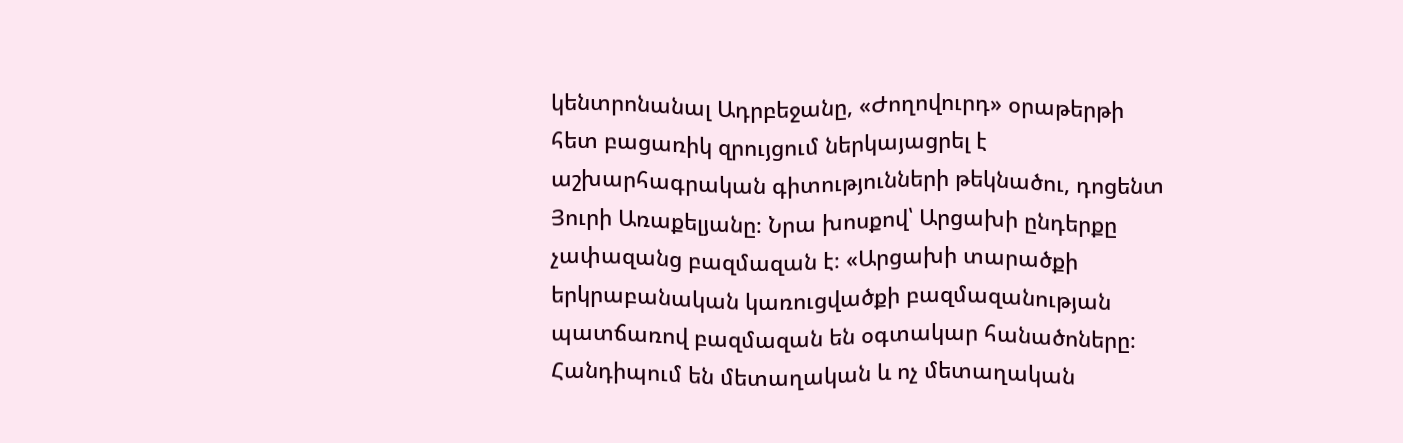կենտրոնանալ Ադրբեջանը, «Ժողովուրդ» օրաթերթի հետ բացառիկ զրույցում ներկայացրել է աշխարհագրական գիտությունների թեկնածու, դոցենտ Յուրի Առաքելյանը։ Նրա խոսքով՝ Արցախի ընդերքը չափազանց բազմազան է։ «Արցախի տարածքի երկրաբանական կառուցվածքի բազմազանության պատճառով բազմազան են օգտակար հանածոները։
Հանդիպում են մետաղական և ոչ մետաղական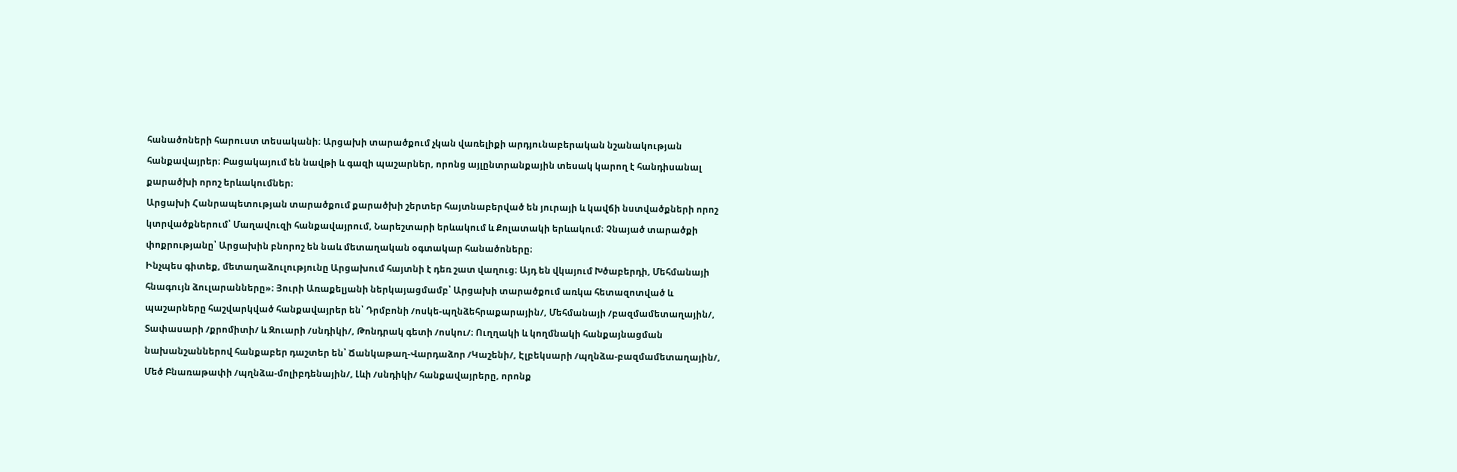հանածոների հարուստ տեսականի։ Արցախի տարածքում չկան վառելիքի արդյունաբերական նշանակության հանքավայրեր։ Բացակայում են նավթի և գազի պաշարներ, որոնց այլընտրանքային տեսակ կարող է հանդիսանալ քարածխի որոշ երևակումներ։
Արցախի Հանրապետության տարածքում քարածխի շերտեր հայտնաբերված են յուրայի և կավճի նստվածքների որոշ կտրվածքներում՝ Մաղավուզի հանքավայրում, Նարեշտարի երևակում և Քոլատակի երևակում։ Չնայած տարածքի փոքրությանը՝ Արցախին բնորոշ են նաև մետաղական օգտակար հանածոները։
Ինչպես գիտեք, մետաղաձուլությունը Արցախում հայտնի է դեռ շատ վաղուց։ Այդ են վկայում Խծաբերդի, Մեհմանայի հնագույն ձուլարանները»։ Յուրի Առաքելյանի ներկայացմամբ՝ Արցախի տարածքում առկա հետազոտված և պաշարները հաշվարկված հանքավայրեր են՝ Դրմբոնի /ոսկե-պղնձեհրաքարային/, Մեհմանայի /բազմամետաղային/, Տափասարի /քրոմիտի/ և Զուարի /սնդիկի/, Թոնդրակ գետի /ոսկու/։ Ուղղակի և կողմնակի հանքայնացման նախանշաններով հանքաբեր դաշտեր են՝ Ճանկաթաղ-Վարդաձոր /Կաշենի/, Էլբեկսարի /պղնձա-բազմամետաղային/, Մեծ Բնառաթափի /պղնձա-մոլիբդենային/, Լևի /սնդիկի/ հանքավայրերը, որոնք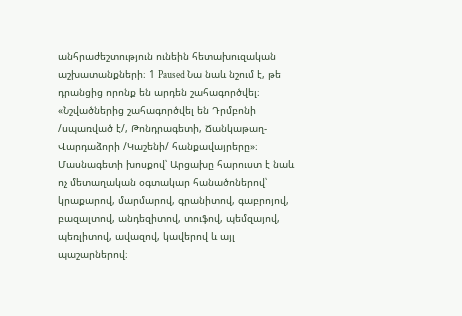անհրաժեշտություն ունեին հետախուզական աշխատանքների։ 1 Paused Նա նաև նշում է, թե դրանցից որոնք են արդեն շահագործվել։
«Նշվածներից շահագործվել են Դրմբոնի /սպառված է/, Թոնդրագետի, Ճանկաթաղ-Վարդաձորի /Կաշենի/ հանքավայրերը»։ Մասնագետի խոսքով՝ Արցախը հարուստ է նաև ոչ մետաղական օգտակար հանածոներով՝ կրաքարով, մարմարով, գրանիտով, գաբրոյով, բազալտով, անդեզիտով, տուֆով, պեմզայով, պեռլիտով, ավազով, կավերով և այլ պաշարներով։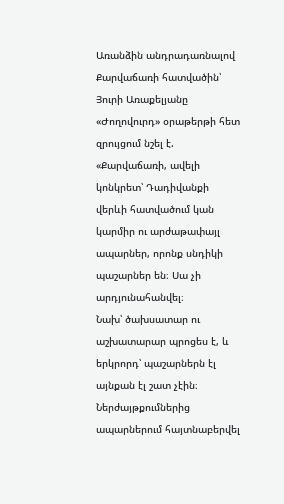Առանձին անդրադառնալով Քարվաճառի հատվածին՝ Յուրի Առաքելյանը «Ժողովուրդ» օրաթերթի հետ զրույցում նշել է. «Քարվաճառի, ավելի կոնկրետ՝ Դադիվանքի վերևի հատվածում կան կարմիր ու արժաթափայլ ապարներ, որոնք սնդիկի պաշարներ են։ Սա չի արդյունահանվել։
Նախ՝ ծախսատար ու աշխատարար պրոցես է, և երկրորդ՝ պաշարներն էլ այնքան էլ շատ չէին։ Ներժայթքումներից ապարներում հայտնաբերվել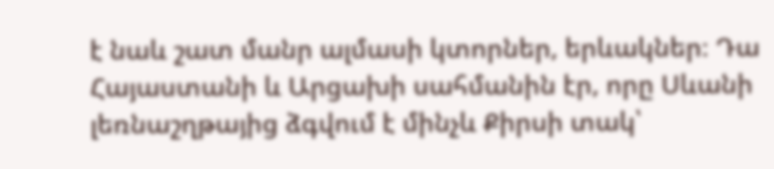է նաև շատ մանր ալմասի կտորներ, երևակներ։ Դա Հայաստանի և Արցախի սահմանին էր, որը Սևանի լեռնաշղթայից ձգվում է մինչև Քիրսի տակ՝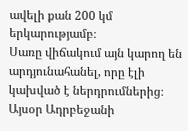ավելի քան 200 կմ երկարությամբ։
Սառը վիճակում այն կարող են արդյունահանել, որը էլի կախված է ներդրումներից։ Այսօր Ադրբեջանի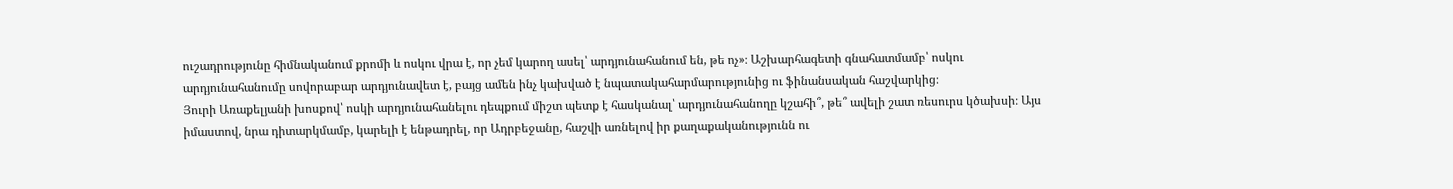ուշադրությունը հիմնականում քրոմի և ոսկու վրա է, որ չեմ կարող ասել՝ արդյունահանում են, թե ոչ»։ Աշխարհագետի գնահատմամբ՝ ոսկու արդյունահանումը սովորաբար արդյունավետ է, բայց ամեն ինչ կախված է նպատակահարմարությունից ու ֆինանսական հաշվարկից։
Յուրի Առաքելյանի խոսքով՝ ոսկի արդյունահանելու դեպքում միշտ պետք է հասկանալ՝ արդյունահանողը կշահի՞, թե՞ ավելի շատ ռեսուրս կծախսի։ Այս իմաստով, նրա դիտարկմամբ, կարելի է ենթադրել, որ Ադրբեջանը, հաշվի առնելով իր քաղաքականությունն ու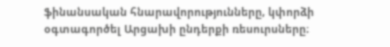ֆինանսական հնարավորությունները, կփորձի օգտագործել Արցախի ընդերքի ռեսուրսները։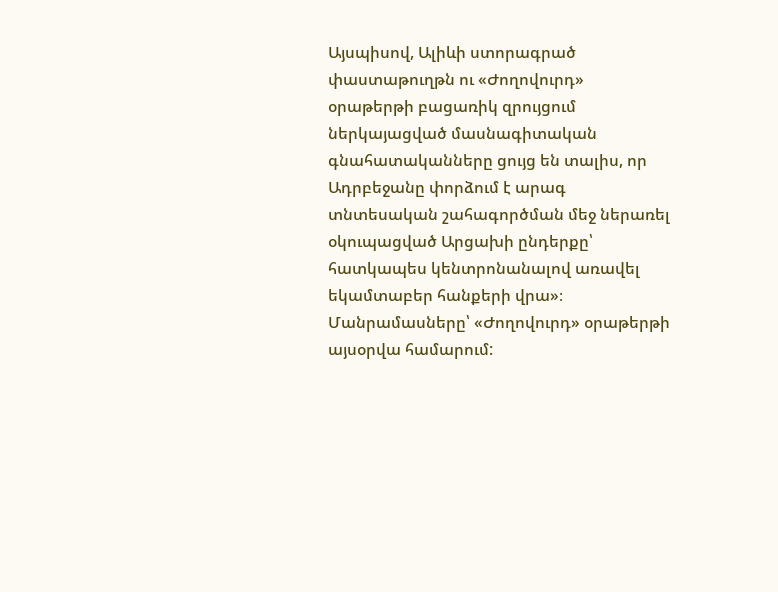Այսպիսով, Ալիևի ստորագրած փաստաթուղթն ու «Ժողովուրդ» օրաթերթի բացառիկ զրույցում ներկայացված մասնագիտական գնահատականները ցույց են տալիս, որ Ադրբեջանը փորձում է արագ տնտեսական շահագործման մեջ ներառել օկուպացված Արցախի ընդերքը՝ հատկապես կենտրոնանալով առավել եկամտաբեր հանքերի վրա»։
Մանրամասները՝ «Ժողովուրդ» օրաթերթի այսօրվա համարում: